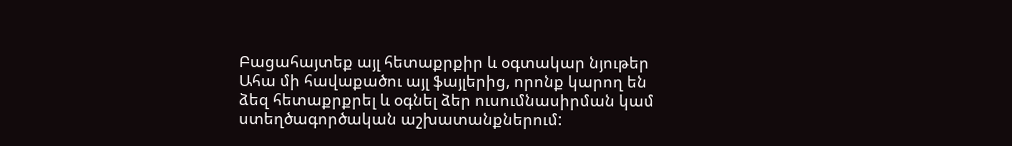Բացահայտեք այլ հետաքրքիր և օգտակար նյութեր
Ահա մի հավաքածու այլ ֆայլերից, որոնք կարող են ձեզ հետաքրքրել և օգնել ձեր ուսումնասիրման կամ ստեղծագործական աշխատանքներում: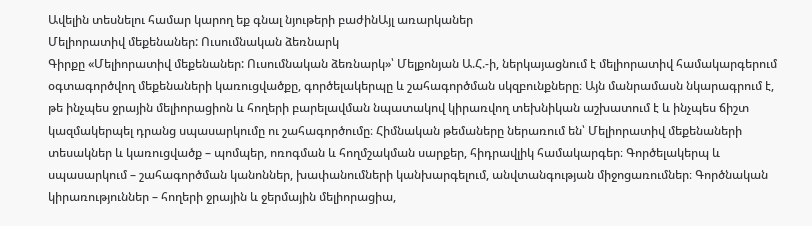Ավելին տեսնելու համար կարող եք գնալ նյութերի բաժինԱյլ առարկաներ
Մելիորատիվ մեքենաներ: Ուսումնական ձեռնարկ
Գիրքը «Մելիորատիվ մեքենաներ: Ուսումնական ձեռնարկ»՝ Մելքոնյան Ա.Հ.-ի, ներկայացնում է մելիորատիվ համակարգերում օգտագործվող մեքենաների կառուցվածքը, գործելակերպը և շահագործման սկզբունքները։ Այն մանրամասն նկարագրում է, թե ինչպես ջրային մելիորացիոն և հողերի բարելավման նպատակով կիրառվող տեխնիկան աշխատում է և ինչպես ճիշտ կազմակերպել դրանց սպասարկումը ու շահագործումը։ Հիմնական թեմաները ներառում են՝ Մելիորատիվ մեքենաների տեսակներ և կառուցվածք – պոմպեր, ոռոգման և հողմշակման սարքեր, հիդրավլիկ համակարգեր։ Գործելակերպ և սպասարկում – շահագործման կանոններ, խափանումների կանխարգելում, անվտանգության միջոցառումներ։ Գործնական կիրառություններ – հողերի ջրային և ջերմային մելիորացիա,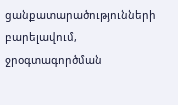ցանքատարածությունների բարելավում, ջրօգտագործման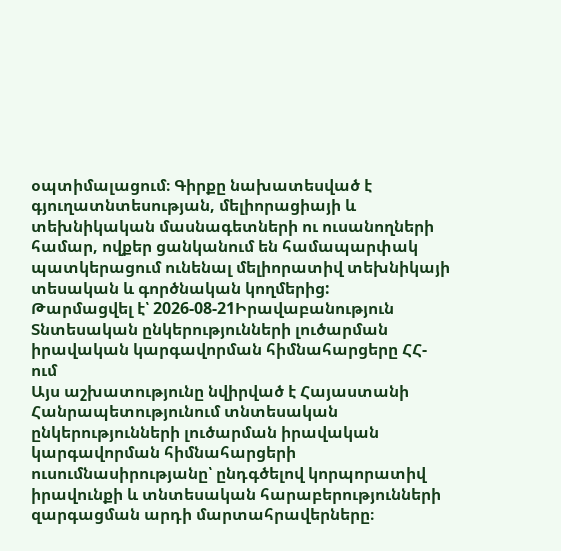օպտիմալացում։ Գիրքը նախատեսված է գյուղատնտեսության, մելիորացիայի և տեխնիկական մասնագետների ու ուսանողների համար, ովքեր ցանկանում են համապարփակ պատկերացում ունենալ մելիորատիվ տեխնիկայի տեսական և գործնական կողմերից:
Թարմացվել է՝ 2026-08-21Իրավաբանություն
Տնտեսական ընկերությունների լուծարման իրավական կարգավորման հիմնահարցերը ՀՀ-ում
Այս աշխատությունը նվիրված է Հայաստանի Հանրապետությունում տնտեսական ընկերությունների լուծարման իրավական կարգավորման հիմնահարցերի ուսումնասիրությանը՝ ընդգծելով կորպորատիվ իրավունքի և տնտեսական հարաբերությունների զարգացման արդի մարտահրավերները։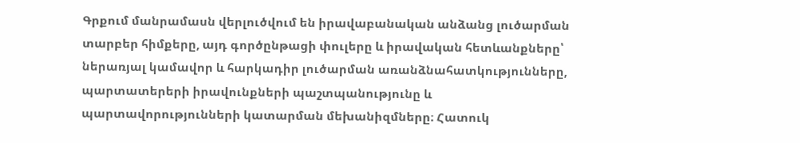Գրքում մանրամասն վերլուծվում են իրավաբանական անձանց լուծարման տարբեր հիմքերը, այդ գործընթացի փուլերը և իրավական հետևանքները՝ ներառյալ կամավոր և հարկադիր լուծարման առանձնահատկությունները, պարտատերերի իրավունքների պաշտպանությունը և պարտավորությունների կատարման մեխանիզմները։ Հատուկ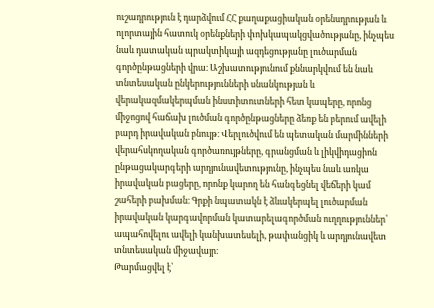ուշադրություն է դարձվում ՀՀ քաղաքացիական օրենսդրության և ոլորտային հատուկ օրենքների փոխկապակցվածությանը, ինչպես նաև դատական պրակտիկայի ազդեցությանը լուծարման գործընթացների վրա։ Աշխատությունում քննարկվում են նաև տնտեսական ընկերությունների սնանկության և վերակազմակերպման ինստիտուտների հետ կապերը, որոնց միջոցով հաճախ լուծման գործընթացները ձեռք են բերում ավելի բարդ իրավական բնույթ։ Վերլուծվում են պետական մարմինների վերահսկողական գործառույթները, գրանցման և լիկվիդացիոն ընթացակարգերի արդյունավետությունը, ինչպես նաև առկա իրավական բացերը, որոնք կարող են հանգեցնել վեճերի կամ շահերի բախման։ Գրքի նպատակն է ձևակերպել լուծարման իրավական կարգավորման կատարելագործման ուղղություններ՝ ապահովելու ավելի կանխատեսելի, թափանցիկ և արդյունավետ տնտեսական միջավայր։
Թարմացվել է՝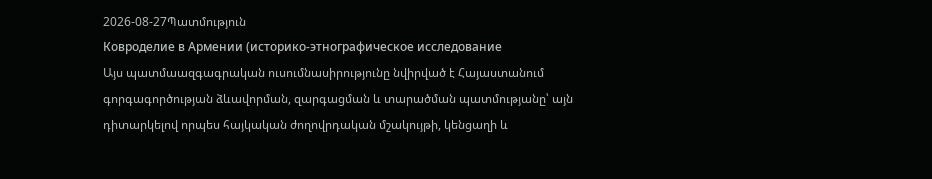2026-08-27Պատմություն
Ковроделие в Армении (историко-этнографическое исследование
Այս պատմաազգագրական ուսումնասիրությունը նվիրված է Հայաստանում գորգագործության ձևավորման, զարգացման և տարածման պատմությանը՝ այն դիտարկելով որպես հայկական ժողովրդական մշակույթի, կենցաղի և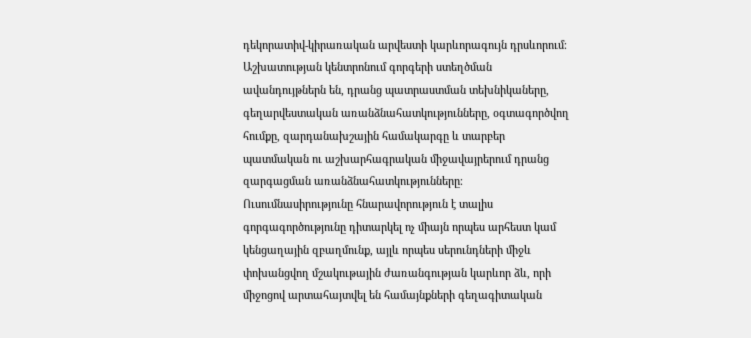դեկորատիվ-կիրառական արվեստի կարևորագույն դրսևորում։ Աշխատության կենտրոնում գորգերի ստեղծման ավանդույթներն են, դրանց պատրաստման տեխնիկաները, գեղարվեստական առանձնահատկությունները, օգտագործվող հումքը, զարդանախշային համակարգը և տարբեր պատմական ու աշխարհագրական միջավայրերում դրանց զարգացման առանձնահատկությունները։ Ուսումնասիրությունը հնարավորություն է տալիս գորգագործությունը դիտարկել ոչ միայն որպես արհեստ կամ կենցաղային զբաղմունք, այլև որպես սերունդների միջև փոխանցվող մշակութային ժառանգության կարևոր ձև, որի միջոցով արտահայտվել են համայնքների գեղագիտական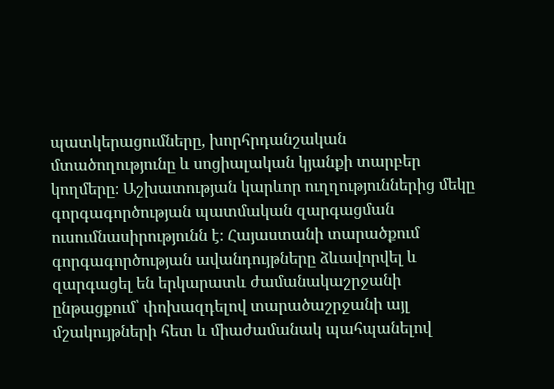պատկերացումները, խորհրդանշական մտածողությունը և սոցիալական կյանքի տարբեր կողմերը։ Աշխատության կարևոր ուղղություններից մեկը գորգագործության պատմական զարգացման ուսումնասիրությունն է։ Հայաստանի տարածքում գորգագործության ավանդույթները ձևավորվել և զարգացել են երկարատև ժամանակաշրջանի ընթացքում՝ փոխազդելով տարածաշրջանի այլ մշակույթների հետ և միաժամանակ պահպանելով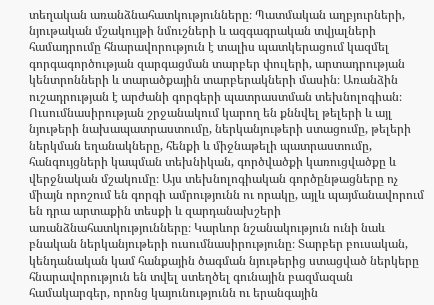տեղական առանձնահատկությունները։ Պատմական աղբյուրների, նյութական մշակույթի նմուշների և ազգագրական տվյալների համադրումը հնարավորություն է տալիս պատկերացում կազմել գորգագործության զարգացման տարբեր փուլերի, արտադրության կենտրոնների և տարածքային տարբերակների մասին։ Առանձին ուշադրության է արժանի գորգերի պատրաստման տեխնոլոգիան։ Ուսումնասիրության շրջանակում կարող են քննվել թելերի և այլ նյութերի նախապատրաստումը, ներկանյութերի ստացումը, թելերի ներկման եղանակները, հենքի և միջնաթելի պատրաստումը, հանգույցների կապման տեխնիկան, գործվածքի կառուցվածքը և վերջնական մշակումը։ Այս տեխնոլոգիական գործընթացները ոչ միայն որոշում են գորգի ամրությունն ու որակը, այլև պայմանավորում են դրա արտաքին տեսքի և զարդանախշերի առանձնահատկությունները։ Կարևոր նշանակություն ունի նաև բնական ներկանյութերի ուսումնասիրությունը։ Տարբեր բուսական, կենդանական կամ հանքային ծագման նյութերից ստացված ներկերը հնարավորություն են տվել ստեղծել գունային բազմազան համակարգեր, որոնց կայունությունն ու երանգային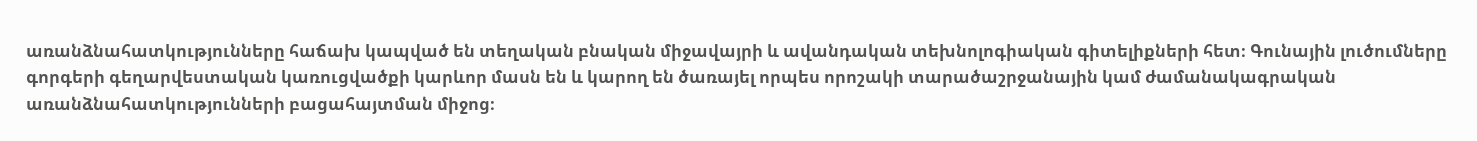առանձնահատկությունները հաճախ կապված են տեղական բնական միջավայրի և ավանդական տեխնոլոգիական գիտելիքների հետ։ Գունային լուծումները գորգերի գեղարվեստական կառուցվածքի կարևոր մասն են և կարող են ծառայել որպես որոշակի տարածաշրջանային կամ ժամանակագրական առանձնահատկությունների բացահայտման միջոց։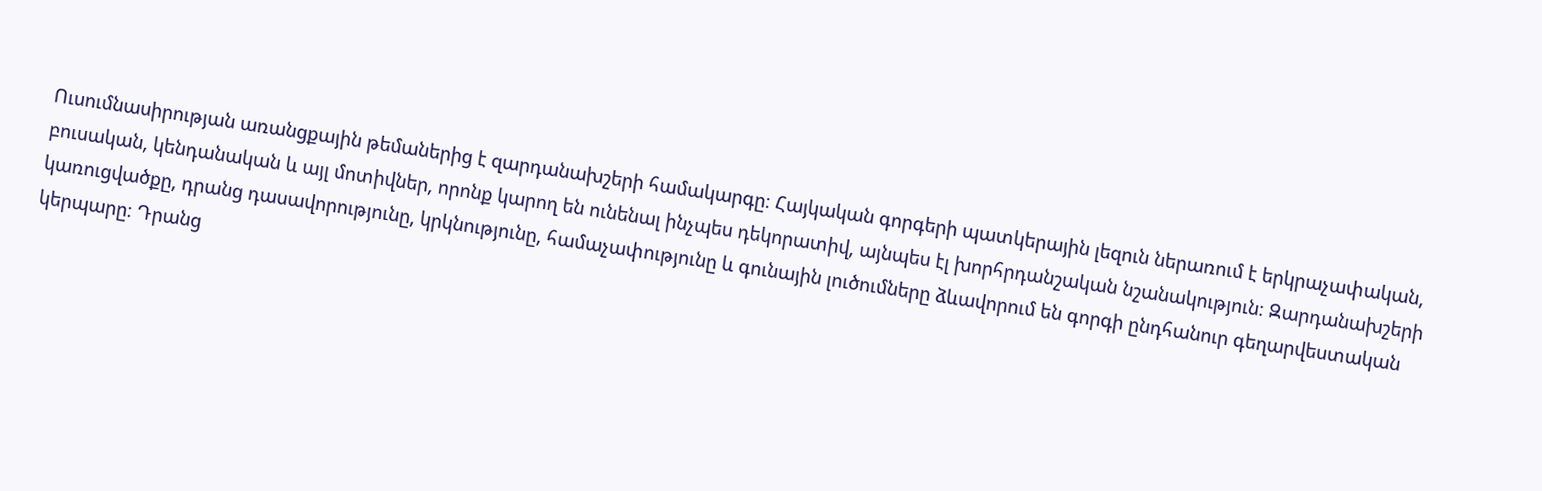Ուսումնասիրության առանցքային թեմաներից է զարդանախշերի համակարգը։ Հայկական գորգերի պատկերային լեզուն ներառում է երկրաչափական, բուսական, կենդանական և այլ մոտիվներ, որոնք կարող են ունենալ ինչպես դեկորատիվ, այնպես էլ խորհրդանշական նշանակություն։ Զարդանախշերի կառուցվածքը, դրանց դասավորությունը, կրկնությունը, համաչափությունը և գունային լուծումները ձևավորում են գորգի ընդհանուր գեղարվեստական կերպարը։ Դրանց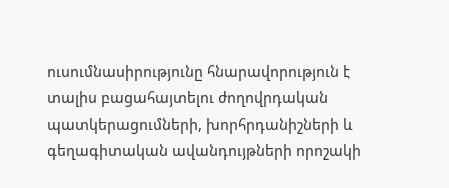ուսումնասիրությունը հնարավորություն է տալիս բացահայտելու ժողովրդական պատկերացումների, խորհրդանիշների և գեղագիտական ավանդույթների որոշակի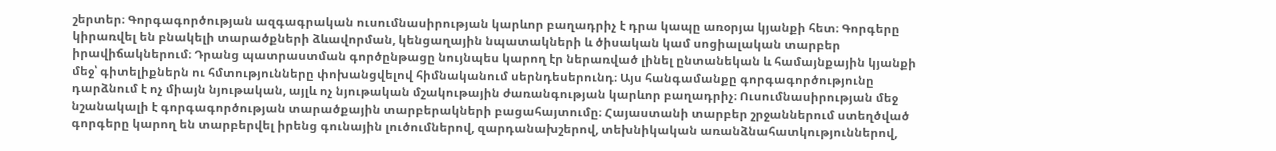շերտեր։ Գորգագործության ազգագրական ուսումնասիրության կարևոր բաղադրիչ է դրա կապը առօրյա կյանքի հետ։ Գորգերը կիրառվել են բնակելի տարածքների ձևավորման, կենցաղային նպատակների և ծիսական կամ սոցիալական տարբեր իրավիճակներում։ Դրանց պատրաստման գործընթացը նույնպես կարող էր ներառված լինել ընտանեկան և համայնքային կյանքի մեջ՝ գիտելիքներն ու հմտությունները փոխանցվելով հիմնականում սերնդեսերունդ։ Այս հանգամանքը գորգագործությունը դարձնում է ոչ միայն նյութական, այլև ոչ նյութական մշակութային ժառանգության կարևոր բաղադրիչ։ Ուսումնասիրության մեջ նշանակալի է գորգագործության տարածքային տարբերակների բացահայտումը։ Հայաստանի տարբեր շրջաններում ստեղծված գորգերը կարող են տարբերվել իրենց գունային լուծումներով, զարդանախշերով, տեխնիկական առանձնահատկություններով,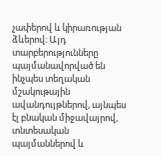չափերով և կիրառության ձևերով։ Այդ տարբերությունները պայմանավորված են ինչպես տեղական մշակութային ավանդույթներով, այնպես էլ բնական միջավայրով, տնտեսական պայմաններով և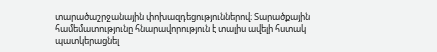տարածաշրջանային փոխազդեցություններով։ Տարածքային համեմատությունը հնարավորություն է տալիս ավելի հստակ պատկերացնել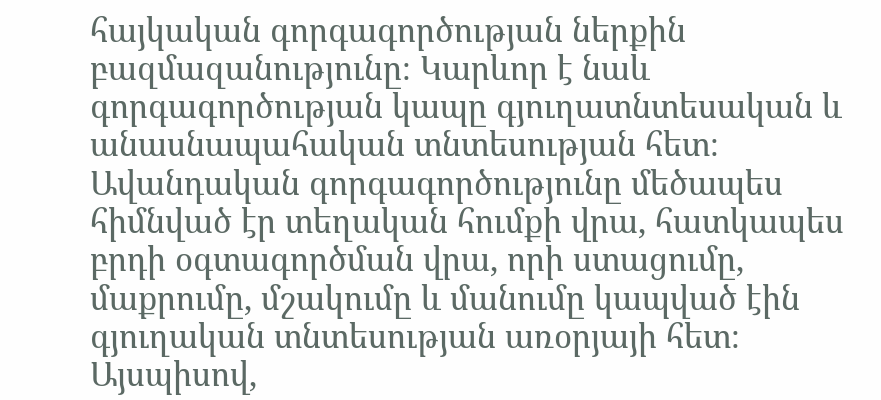հայկական գորգագործության ներքին բազմազանությունը։ Կարևոր է նաև գորգագործության կապը գյուղատնտեսական և անասնապահական տնտեսության հետ։ Ավանդական գորգագործությունը մեծապես հիմնված էր տեղական հումքի վրա, հատկապես բրդի օգտագործման վրա, որի ստացումը, մաքրումը, մշակումը և մանումը կապված էին գյուղական տնտեսության առօրյայի հետ։ Այսպիսով,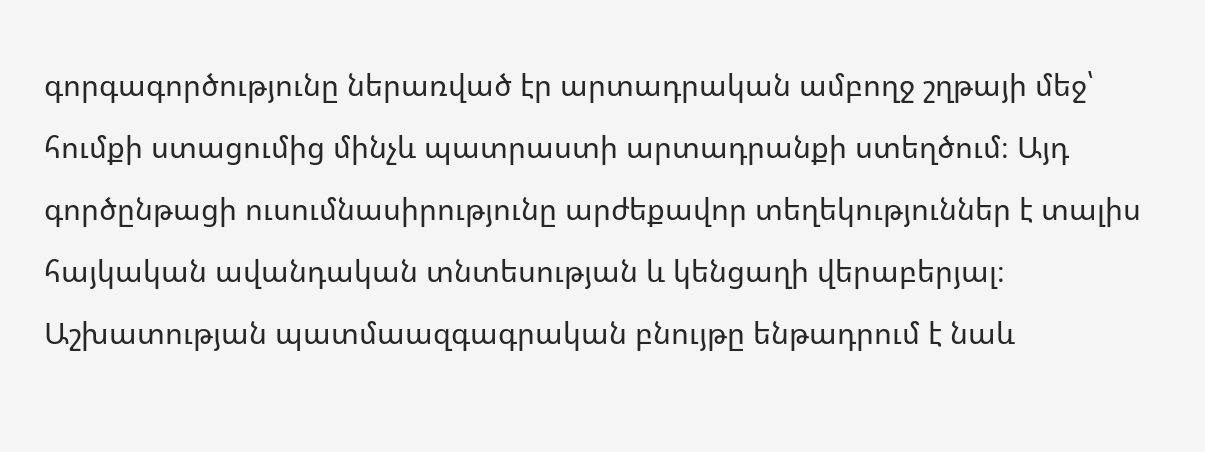գորգագործությունը ներառված էր արտադրական ամբողջ շղթայի մեջ՝ հումքի ստացումից մինչև պատրաստի արտադրանքի ստեղծում։ Այդ գործընթացի ուսումնասիրությունը արժեքավոր տեղեկություններ է տալիս հայկական ավանդական տնտեսության և կենցաղի վերաբերյալ։ Աշխատության պատմաազգագրական բնույթը ենթադրում է նաև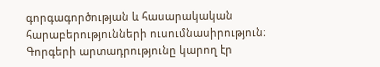գորգագործության և հասարակական հարաբերությունների ուսումնասիրություն։ Գորգերի արտադրությունը կարող էր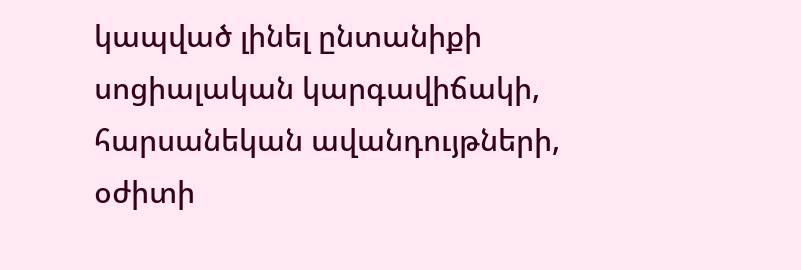կապված լինել ընտանիքի սոցիալական կարգավիճակի, հարսանեկան ավանդույթների, օժիտի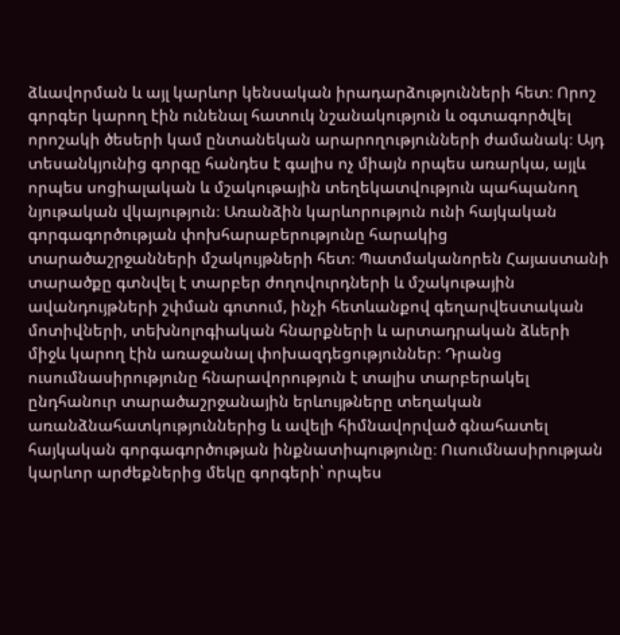ձևավորման և այլ կարևոր կենսական իրադարձությունների հետ։ Որոշ գորգեր կարող էին ունենալ հատուկ նշանակություն և օգտագործվել որոշակի ծեսերի կամ ընտանեկան արարողությունների ժամանակ։ Այդ տեսանկյունից գորգը հանդես է գալիս ոչ միայն որպես առարկա, այլև որպես սոցիալական և մշակութային տեղեկատվություն պահպանող նյութական վկայություն։ Առանձին կարևորություն ունի հայկական գորգագործության փոխհարաբերությունը հարակից տարածաշրջանների մշակույթների հետ։ Պատմականորեն Հայաստանի տարածքը գտնվել է տարբեր ժողովուրդների և մշակութային ավանդույթների շփման գոտում, ինչի հետևանքով գեղարվեստական մոտիվների, տեխնոլոգիական հնարքների և արտադրական ձևերի միջև կարող էին առաջանալ փոխազդեցություններ։ Դրանց ուսումնասիրությունը հնարավորություն է տալիս տարբերակել ընդհանուր տարածաշրջանային երևույթները տեղական առանձնահատկություններից և ավելի հիմնավորված գնահատել հայկական գորգագործության ինքնատիպությունը։ Ուսումնասիրության կարևոր արժեքներից մեկը գորգերի՝ որպես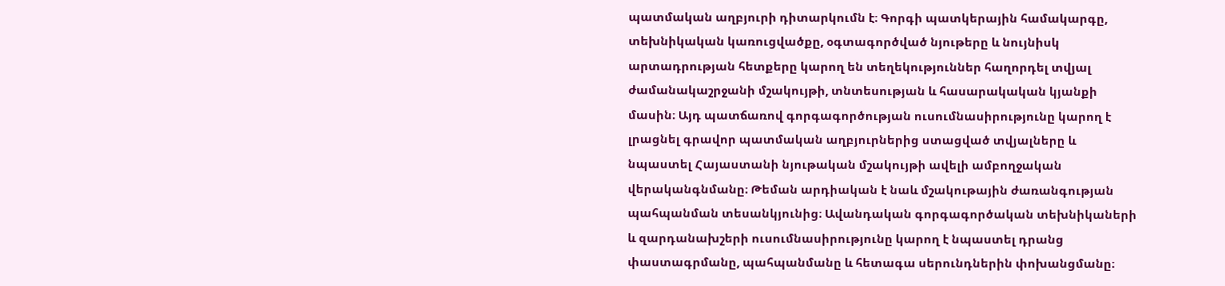պատմական աղբյուրի դիտարկումն է։ Գորգի պատկերային համակարգը, տեխնիկական կառուցվածքը, օգտագործված նյութերը և նույնիսկ արտադրության հետքերը կարող են տեղեկություններ հաղորդել տվյալ ժամանակաշրջանի մշակույթի, տնտեսության և հասարակական կյանքի մասին։ Այդ պատճառով գորգագործության ուսումնասիրությունը կարող է լրացնել գրավոր պատմական աղբյուրներից ստացված տվյալները և նպաստել Հայաստանի նյութական մշակույթի ավելի ամբողջական վերականգնմանը։ Թեման արդիական է նաև մշակութային ժառանգության պահպանման տեսանկյունից։ Ավանդական գորգագործական տեխնիկաների և զարդանախշերի ուսումնասիրությունը կարող է նպաստել դրանց փաստագրմանը, պահպանմանը և հետագա սերունդներին փոխանցմանը։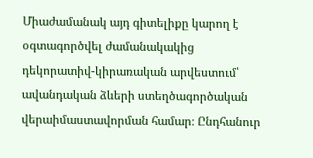Միաժամանակ այդ գիտելիքը կարող է օգտագործվել ժամանակակից դեկորատիվ-կիրառական արվեստում՝ ավանդական ձևերի ստեղծագործական վերաիմաստավորման համար։ Ընդհանուր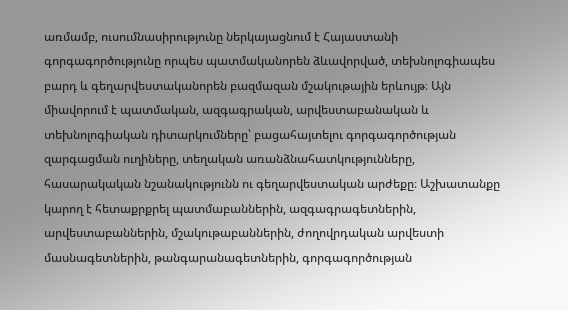առմամբ, ուսումնասիրությունը ներկայացնում է Հայաստանի գորգագործությունը որպես պատմականորեն ձևավորված, տեխնոլոգիապես բարդ և գեղարվեստականորեն բազմազան մշակութային երևույթ։ Այն միավորում է պատմական, ազգագրական, արվեստաբանական և տեխնոլոգիական դիտարկումները՝ բացահայտելու գորգագործության զարգացման ուղիները, տեղական առանձնահատկությունները, հասարակական նշանակությունն ու գեղարվեստական արժեքը։ Աշխատանքը կարող է հետաքրքրել պատմաբաններին, ազգագրագետներին, արվեստաբաններին, մշակութաբաններին, ժողովրդական արվեստի մասնագետներին, թանգարանագետներին, գորգագործության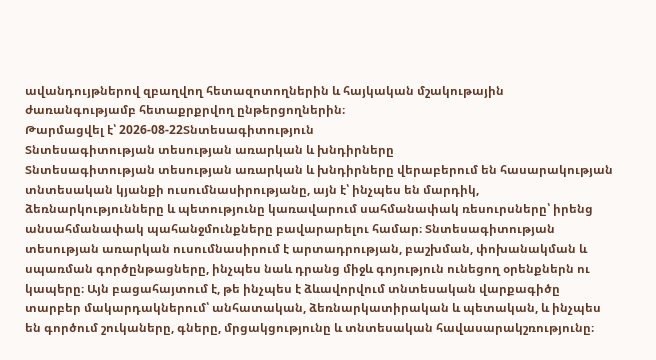ավանդույթներով զբաղվող հետազոտողներին և հայկական մշակութային ժառանգությամբ հետաքրքրվող ընթերցողներին։
Թարմացվել է՝ 2026-08-22Տնտեսագիտություն
Տնտեսագիտության տեսության առարկան և խնդիրները
Տնտեսագիտության տեսության առարկան և խնդիրները վերաբերում են հասարակության տնտեսական կյանքի ուսումնասիրությանը, այն է՝ ինչպես են մարդիկ, ձեռնարկությունները և պետությունը կառավարում սահմանափակ ռեսուրսները՝ իրենց անսահմանափակ պահանջմունքները բավարարելու համար։ Տնտեսագիտության տեսության առարկան ուսումնասիրում է արտադրության, բաշխման, փոխանակման և սպառման գործընթացները, ինչպես նաև դրանց միջև գոյություն ունեցող օրենքներն ու կապերը։ Այն բացահայտում է, թե ինչպես է ձևավորվում տնտեսական վարքագիծը տարբեր մակարդակներում՝ անհատական, ձեռնարկատիրական և պետական, և ինչպես են գործում շուկաները, գները, մրցակցությունը և տնտեսական հավասարակշռությունը։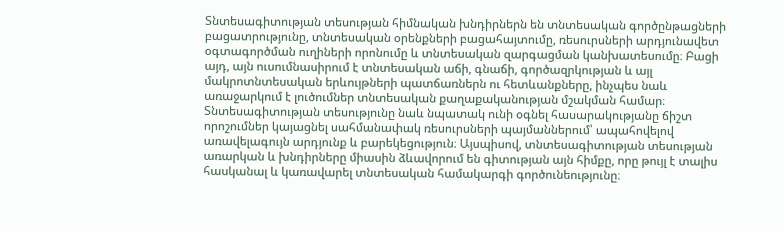Տնտեսագիտության տեսության հիմնական խնդիրներն են տնտեսական գործընթացների բացատրությունը, տնտեսական օրենքների բացահայտումը, ռեսուրսների արդյունավետ օգտագործման ուղիների որոնումը և տնտեսական զարգացման կանխատեսումը։ Բացի այդ, այն ուսումնասիրում է տնտեսական աճի, գնաճի, գործազրկության և այլ մակրոտնտեսական երևույթների պատճառներն ու հետևանքները, ինչպես նաև առաջարկում է լուծումներ տնտեսական քաղաքականության մշակման համար։ Տնտեսագիտության տեսությունը նաև նպատակ ունի օգնել հասարակությանը ճիշտ որոշումներ կայացնել սահմանափակ ռեսուրսների պայմաններում՝ ապահովելով առավելագույն արդյունք և բարեկեցություն։ Այսպիսով, տնտեսագիտության տեսության առարկան և խնդիրները միասին ձևավորում են գիտության այն հիմքը, որը թույլ է տալիս հասկանալ և կառավարել տնտեսական համակարգի գործունեությունը։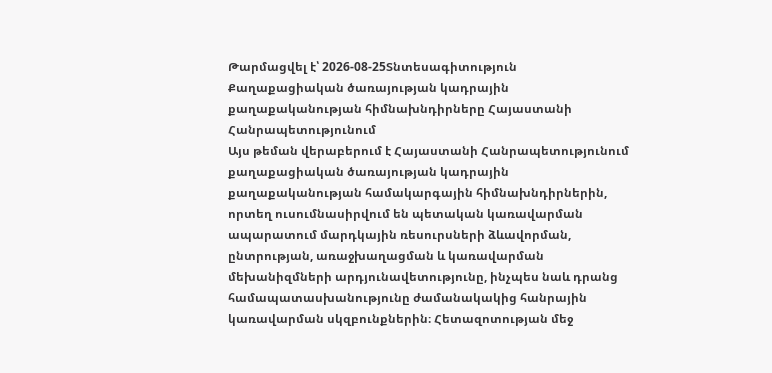Թարմացվել է՝ 2026-08-25Տնտեսագիտություն
Քաղաքացիական ծառայության կադրային քաղաքականության հիմնախնդիրները Հայաստանի Հանրապետությունում
Այս թեման վերաբերում է Հայաստանի Հանրապետությունում քաղաքացիական ծառայության կադրային քաղաքականության համակարգային հիմնախնդիրներին, որտեղ ուսումնասիրվում են պետական կառավարման ապարատում մարդկային ռեսուրսների ձևավորման, ընտրության, առաջխաղացման և կառավարման մեխանիզմների արդյունավետությունը, ինչպես նաև դրանց համապատասխանությունը ժամանակակից հանրային կառավարման սկզբունքներին։ Հետազոտության մեջ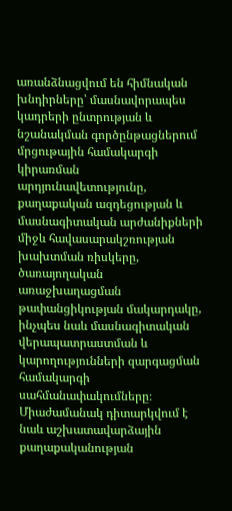առանձնացվում են հիմնական խնդիրները՝ մասնավորապես կադրերի ընտրության և նշանակման գործընթացներում մրցութային համակարգի կիրառման արդյունավետությունը, քաղաքական ազդեցության և մասնագիտական արժանիքների միջև հավասարակշռության խախտման ռիսկերը, ծառայողական առաջխաղացման թափանցիկության մակարդակը, ինչպես նաև մասնագիտական վերապատրաստման և կարողությունների զարգացման համակարգի սահմանափակումները։ Միաժամանակ դիտարկվում է նաև աշխատավարձային քաղաքականության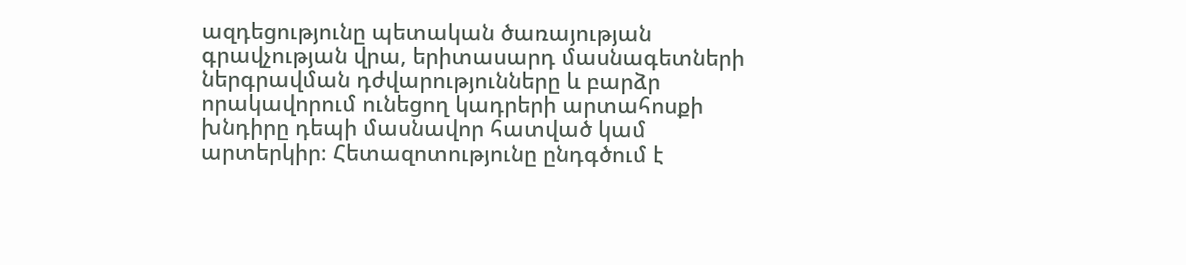ազդեցությունը պետական ծառայության գրավչության վրա, երիտասարդ մասնագետների ներգրավման դժվարությունները և բարձր որակավորում ունեցող կադրերի արտահոսքի խնդիրը դեպի մասնավոր հատված կամ արտերկիր։ Հետազոտությունը ընդգծում է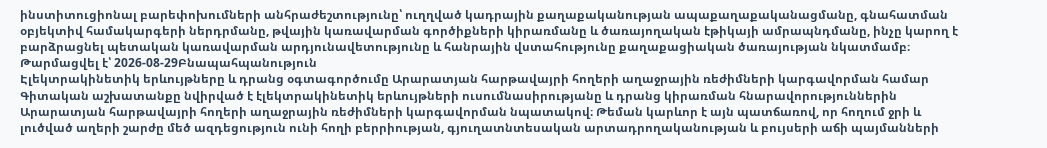ինստիտուցիոնալ բարեփոխումների անհրաժեշտությունը՝ ուղղված կադրային քաղաքականության ապաքաղաքականացմանը, գնահատման օբյեկտիվ համակարգերի ներդրմանը, թվային կառավարման գործիքների կիրառմանը և ծառայողական էթիկայի ամրապնդմանը, ինչը կարող է բարձրացնել պետական կառավարման արդյունավետությունը և հանրային վստահությունը քաղաքացիական ծառայության նկատմամբ։
Թարմացվել է՝ 2026-08-29Բնապահպանություն
Էլեկտրակինետիկ երևույթները և դրանց օգտագործումը Արարատյան հարթավայրի հողերի աղաջրային ռեժիմների կարգավորման համար
Գիտական աշխատանքը նվիրված է էլեկտրակինետիկ երևույթների ուսումնասիրությանը և դրանց կիրառման հնարավորություններին Արարատյան հարթավայրի հողերի աղաջրային ռեժիմների կարգավորման նպատակով։ Թեման կարևոր է այն պատճառով, որ հողում ջրի և լուծված աղերի շարժը մեծ ազդեցություն ունի հողի բերրիության, գյուղատնտեսական արտադրողականության և բույսերի աճի պայմանների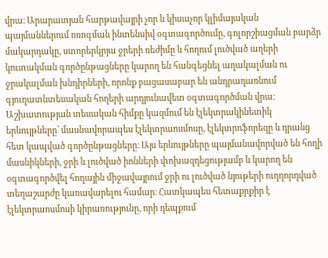վրա։ Արարատյան հարթավայրի չոր և կիսաչոր կլիմայական պայմաններում ոռոգման ինտենսիվ օգտագործումը, գոլորշիացման բարձր մակարդակը, ստորերկրյա ջրերի ռեժիմը և հողում լուծված աղերի կուտակման գործընթացները կարող են հանգեցնել աղակալման ու ջրակալման խնդիրների, որոնք բացասաբար են անդրադառնում գյուղատնտեսական հողերի արդյունավետ օգտագործման վրա։ Աշխատության տեսական հիմքը կազմում են էլեկտրակինետիկ երևույթները՝ մասնավորապես էլեկտրաոսմոսը, էլեկտրոֆորեզը և դրանց հետ կապված գործընթացները։ Այս երևույթները պայմանավորված են հողի մասնիկների, ջրի և լուծված իոնների փոխազդեցությամբ և կարող են օգտագործվել հողային միջավայրում ջրի ու լուծված նյութերի ուղղորդված տեղաշարժը կառավարելու համար։ Հատկապես հետաքրքիր է էլեկտրաոսմոսի կիրառությունը, որի դեպքում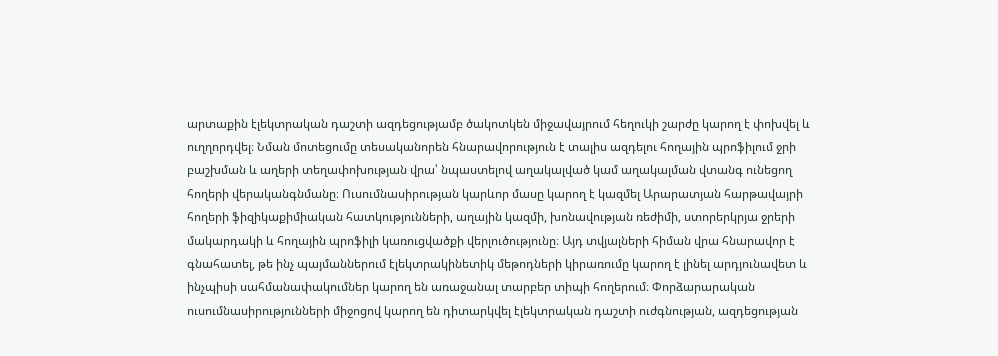արտաքին էլեկտրական դաշտի ազդեցությամբ ծակոտկեն միջավայրում հեղուկի շարժը կարող է փոխվել և ուղղորդվել։ Նման մոտեցումը տեսականորեն հնարավորություն է տալիս ազդելու հողային պրոֆիլում ջրի բաշխման և աղերի տեղափոխության վրա՝ նպաստելով աղակալված կամ աղակալման վտանգ ունեցող հողերի վերականգնմանը։ Ուսումնասիրության կարևոր մասը կարող է կազմել Արարատյան հարթավայրի հողերի ֆիզիկաքիմիական հատկությունների, աղային կազմի, խոնավության ռեժիմի, ստորերկրյա ջրերի մակարդակի և հողային պրոֆիլի կառուցվածքի վերլուծությունը։ Այդ տվյալների հիման վրա հնարավոր է գնահատել, թե ինչ պայմաններում էլեկտրակինետիկ մեթոդների կիրառումը կարող է լինել արդյունավետ և ինչպիսի սահմանափակումներ կարող են առաջանալ տարբեր տիպի հողերում։ Փորձարարական ուսումնասիրությունների միջոցով կարող են դիտարկվել էլեկտրական դաշտի ուժգնության, ազդեցության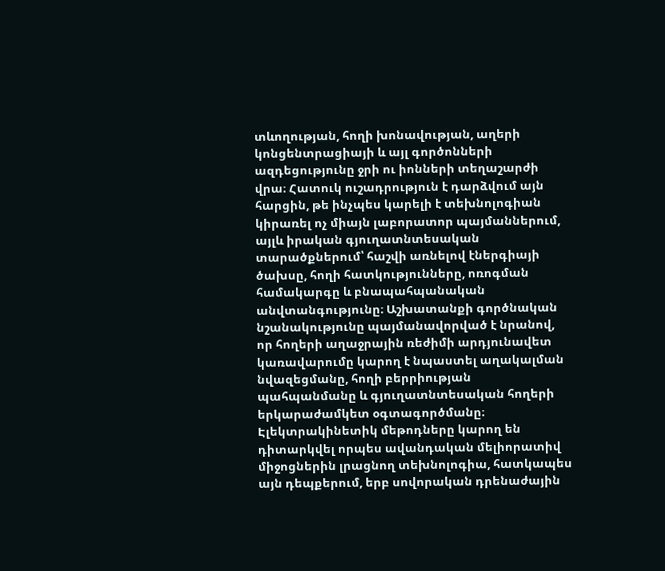տևողության, հողի խոնավության, աղերի կոնցենտրացիայի և այլ գործոնների ազդեցությունը ջրի ու իոնների տեղաշարժի վրա։ Հատուկ ուշադրություն է դարձվում այն հարցին, թե ինչպես կարելի է տեխնոլոգիան կիրառել ոչ միայն լաբորատոր պայմաններում, այլև իրական գյուղատնտեսական տարածքներում՝ հաշվի առնելով էներգիայի ծախսը, հողի հատկությունները, ոռոգման համակարգը և բնապահպանական անվտանգությունը։ Աշխատանքի գործնական նշանակությունը պայմանավորված է նրանով, որ հողերի աղաջրային ռեժիմի արդյունավետ կառավարումը կարող է նպաստել աղակալման նվազեցմանը, հողի բերրիության պահպանմանը և գյուղատնտեսական հողերի երկարաժամկետ օգտագործմանը։ Էլեկտրակինետիկ մեթոդները կարող են դիտարկվել որպես ավանդական մելիորատիվ միջոցներին լրացնող տեխնոլոգիա, հատկապես այն դեպքերում, երբ սովորական դրենաժային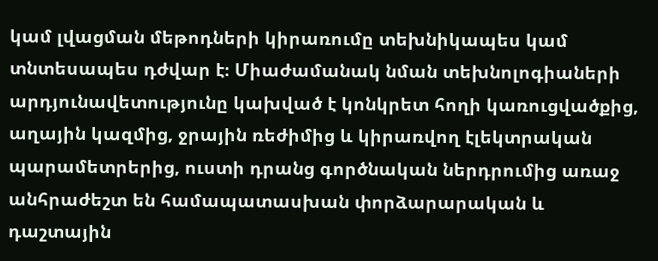կամ լվացման մեթոդների կիրառումը տեխնիկապես կամ տնտեսապես դժվար է։ Միաժամանակ նման տեխնոլոգիաների արդյունավետությունը կախված է կոնկրետ հողի կառուցվածքից, աղային կազմից, ջրային ռեժիմից և կիրառվող էլեկտրական պարամետրերից, ուստի դրանց գործնական ներդրումից առաջ անհրաժեշտ են համապատասխան փորձարարական և դաշտային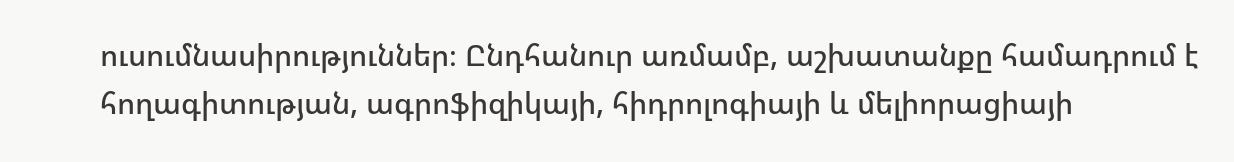ուսումնասիրություններ։ Ընդհանուր առմամբ, աշխատանքը համադրում է հողագիտության, ագրոֆիզիկայի, հիդրոլոգիայի և մելիորացիայի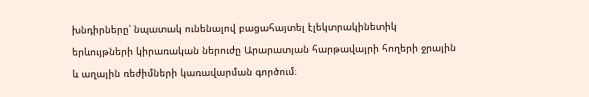խնդիրները՝ նպատակ ունենալով բացահայտել էլեկտրակինետիկ երևույթների կիրառական ներուժը Արարատյան հարթավայրի հողերի ջրային և աղային ռեժիմների կառավարման գործում։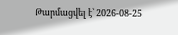Թարմացվել է՝ 2026-08-25